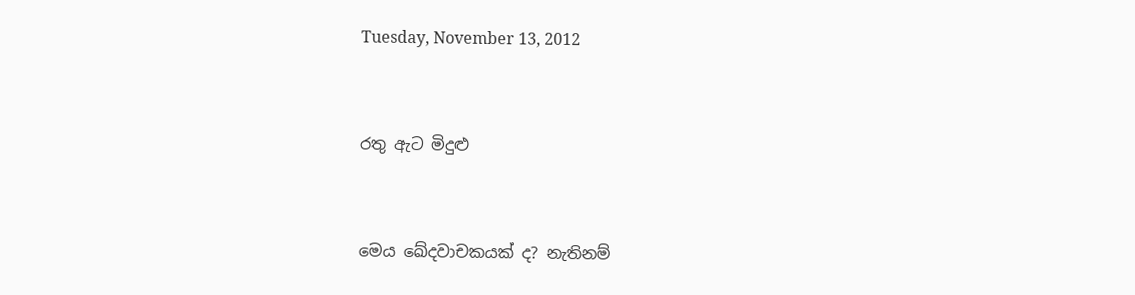Tuesday, November 13, 2012


රතු ඇට මිදුළු


මෙය ඛේදවාචකයක් ද? නැතිනම්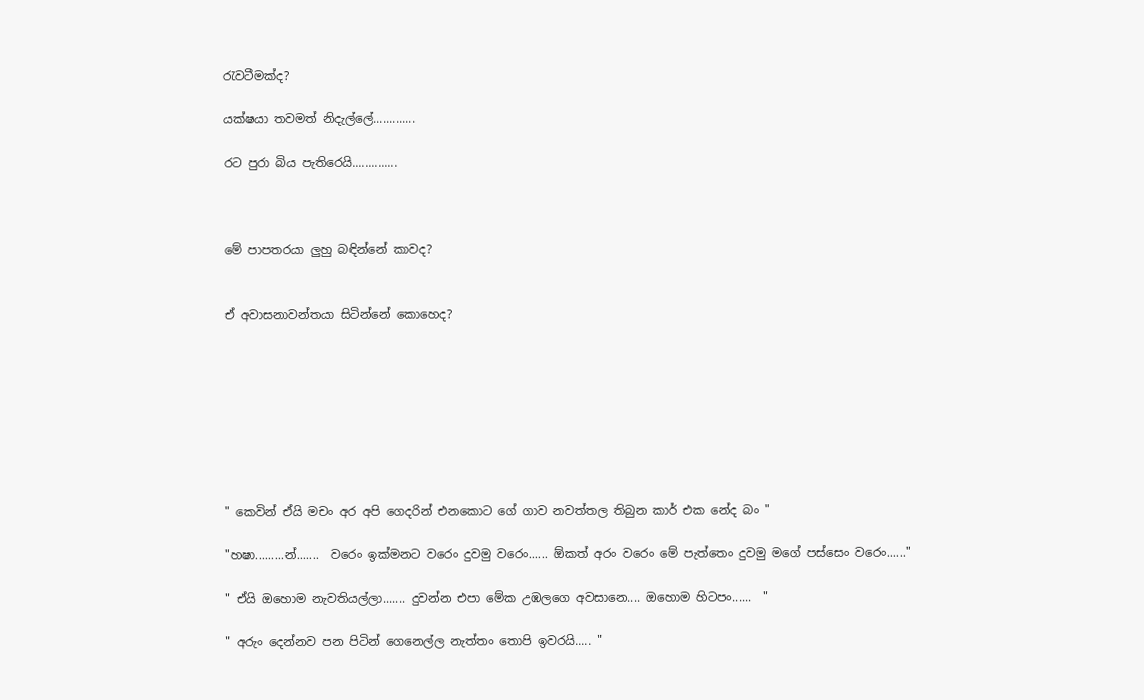රැවටීමක්ද?

යක්ෂයා තවමත් නිදැල්ලේ.............

රට පුරා බිය පැතිරෙයි..............



මේ පාපතරයා ලුහු බඳින්නේ කාවද?


ඒ අවාසනාවන්තයා සිටින්නේ කොහෙද?








" කෙවින් ඒයි මචං අර අපි ගෙදරින් එනකොට ගේ ගාව නවත්තල තිබුන කාර් එක නේද බං "

"හෂා.........න්.......  වරෙං ඉක්මනට වරෙං දුවමු වරෙං...... ඕකත් අරං වරෙං මේ පැත්තෙං දුවමු මගේ පස්සෙං වරෙං......"

" ඒයි ඔහොම නැවතියල්ලා....... දුවන්න එපා මේක උඹලගෙ අවසානෙ.... ඔහොම හිටපං......  "

" අරුං දෙන්නව පන පිටින් ගෙනෙල්ල නැත්තං තොපි ඉවරයි..... "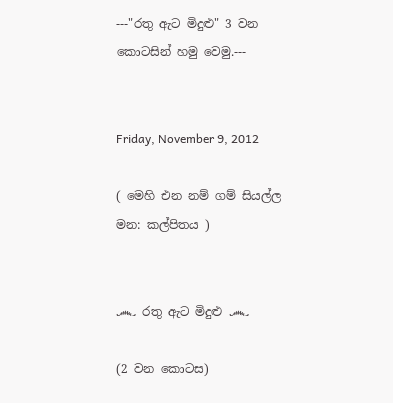---"රතු ඇට මිදුළු" 3 වන කොටසින් හමු වෙමු.---


Friday, November 9, 2012

( මෙහි එන නම් ගම් සියල්ල මන: කල්පිතය )


෴ රතු ඇට මිදුළු ෴

(2 වන කොටස)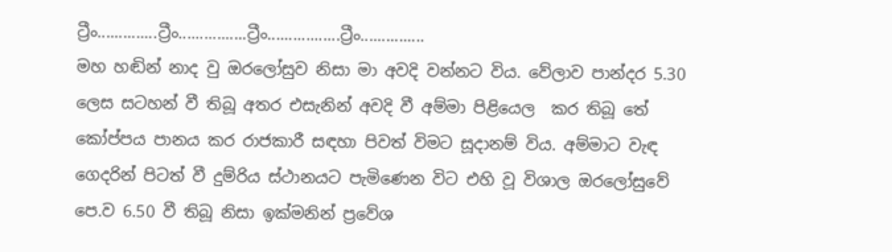ට්‍රීං..............ට්‍රීං................ට්‍රීං.................ට්‍රීං...............
මහ හ‍ඬින් නාද වු ඔරලෝසුව නිසා මා අවදි වන්නට විය. වේලාව පාන්දර 5.30 ලෙස සටහන් වී තිබූ අතර එසැනින් අවදි වී අම්මා පිළියෙල  කර තිබූ තේ කෝප්පය පානය කර රාජකාරී සඳහා පිවත් විමට සූදානම් විය. අම්මාට වැඳ ගෙදරින් පිටත් වී දුම්රිය ස්ථානයට පැමිණෙන විට එහි වූ විශාල ඔරලෝසුවේ පෙ.ව 6.50 වී තිබූ නිසා ඉක්මනින් ප්‍රවේශ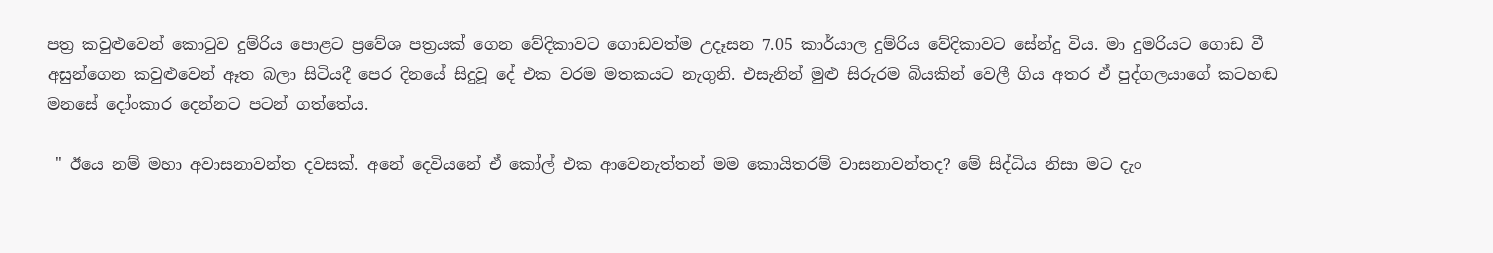පත්‍ර කවුළුවෙන් කොටුව දුම්රිය පොළට ප්‍රවේශ පත්‍රයක් ගෙන වේදිකාවට ගොඩවත්ම උදෑසන 7.05 කාර්යාල දුම්රිය වේදිකාවට සේන්දු විය. මා දුමරියට ගොඩ වී අසුන්ගෙන කවුළුවෙන් ඈත බලා සිටියදී පෙර දිනයේ සිදුවූ දේ එක වරම මතකයට නැගුනි. එසැනින් මුළු සිරුරම බියකින් වෙලී ගිය අතර ඒ පුද්ගලයාගේ කටහඬ මනසේ දෝංකාර දෙන්නට පටන් ගත්තේය.

 " ඊයෙ නම් මහා අවාසනාවන්ත දවසක්. අනේ දෙවියනේ ඒ කෝල් එක ආවෙනැත්තන් මම කොයිතරම් වාසනාවන්තද? මේ සිද්ධිය නිසා මට දැං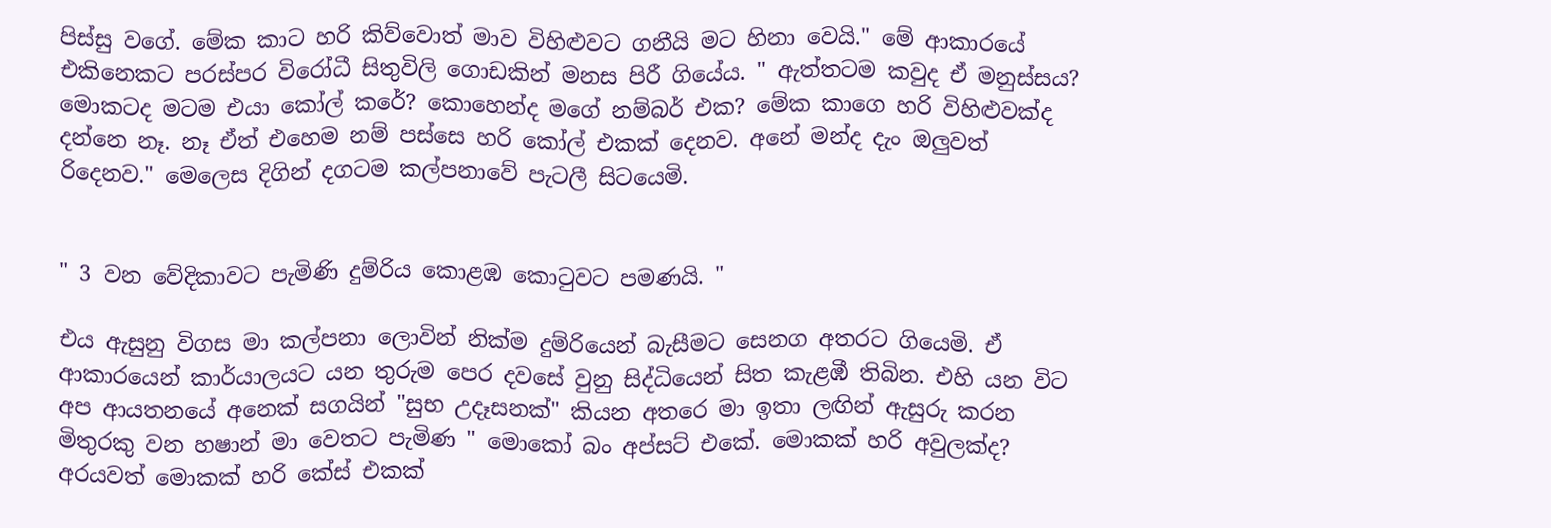පිස්සු වගේ. මේක කාට හරි කිව්වොත් මාව විහිළුවට ගනීයි මට හිනා වෙයි." මේ ආකාරයේ එකිනෙකට පරස්පර විරෝධී සිතුවිලි ගොඩකින් මනස පිරී ගියේය. " ඇත්තටම කවුද ඒ මනුස්සය? මොකටද මටම එයා කෝල් කරේ? කොහෙන්ද මගේ නම්බර් එක? මේක කාගෙ හරි විහිළුවක්ද දන්නෙ නෑ. නෑ ඒත් එහෙම නම් පස්සෙ හරි කෝල් එකක් දෙනව. අනේ මන්ද දැං ඔලුවත් රිදෙනව." මෙලෙස දිගින් දගටම කල්පනාවේ පැටලී සිටයෙමි.


" 3 වන වේදිකාවට පැමිණි දුම්රිය කොළඹ කොටුවට පමණයි. "

එය ඇසුනු විගස මා කල්පනා ලොවින් නික්ම දුම්රියෙන් බැසීමට සෙනග අතරට ගියෙමි. ඒ ආකාරයෙන් කාර්යාලයට යන තුරුම පෙර දවසේ වුනු සිද්ධියෙන් සිත කැළඹී තිබින. එහි යන විට අප ආයතනයේ අනෙක් සගයින් "සුභ උදෑසනක්" කියන අතරෙ මා ඉතා ලඟින් ඇසුරු කරන මිතුරකු වන හෂාන් මා වෙතට පැමිණ " මොකෝ බං අප්සට් එකේ. මොකක් හරි අවුලක්ද? අරයවත් මොකක් හරි කේස් එකක්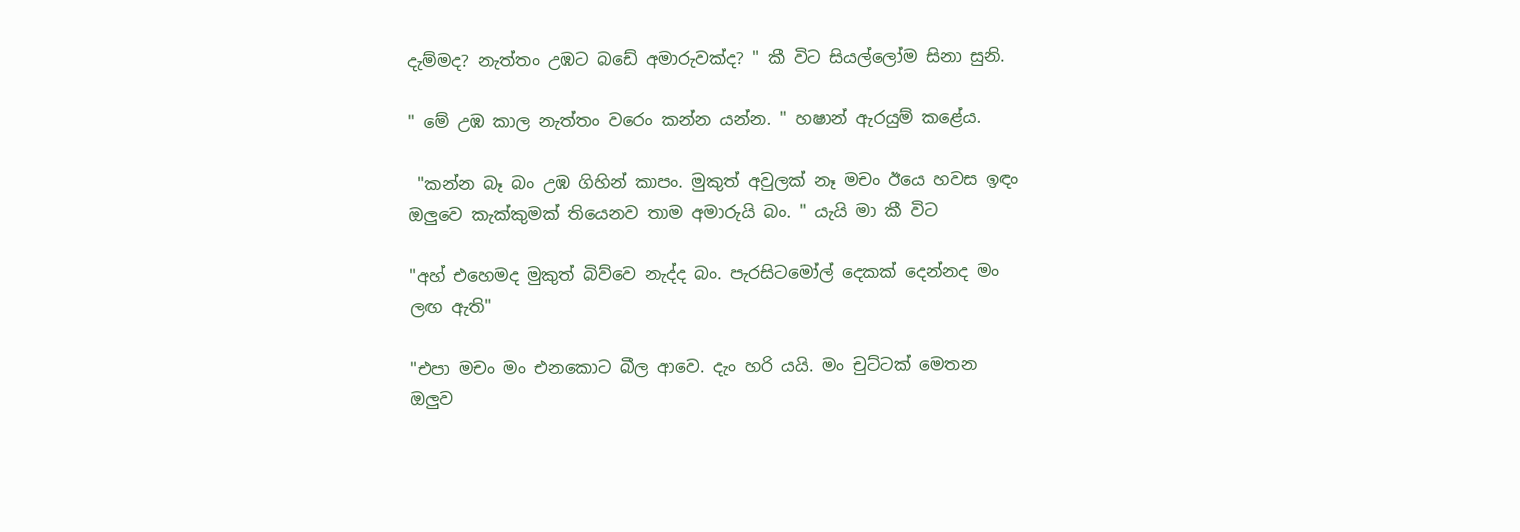දැම්මද? නැත්තං උඹට බඩේ අමාරුවක්ද? " කී විට සියල්ලෝම සිනා සුනි.

" මේ උඹ කාල නැත්තං වරෙං කන්න යන්න. " හෂාන් ඇරයුම් කළේය.

 "කන්න බෑ බං උඹ ගිහින් කාපං. මුකුත් අවුලක් නෑ මචං ඊයෙ හවස ඉඳං ඔලුවෙ කැක්කුමක් තියෙනව තාම අමාරුයි බං. " යැයි මා කී විට

"අහ් එහෙමද මුකුත් බිව්වෙ නැද්ද බං. පැරසිටමෝල් දෙකක් දෙන්නද මං ලඟ ඇති"

"එපා මචං මං එනකොට බීල ආවෙ. දැං හරි යයි. මං චුට්ටක් මෙතන ඔලුව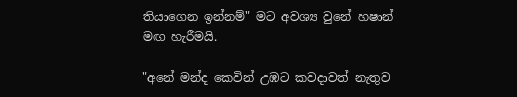තියාගෙන ඉන්නම්" මට අවශ්‍ය වුනේ හෂාන් මඟ හැරීමයි.

"අනේ මන්ද කෙවින් උඹට කවදාවත් නැතුව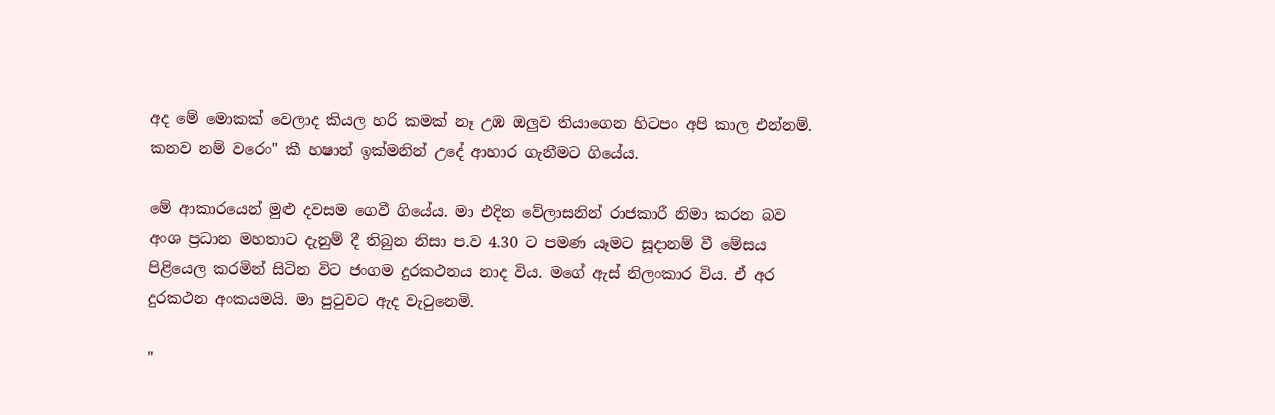අද මේ මොකක් වෙලාද කියල හරි කමක් නෑ උඹ ඔලුව තියාගෙන හිටපං අපි කාල එන්නම්. කනව නම් වරෙං" කී හෂාන් ඉක්මනින් උදේ ආහාර ගැනීමට ගියේය.

මේ ආකාරයෙන් මුළු දවසම ගෙවී ගියේය. මා එදින වේලාසනින් රාජකාරී නිමා කරන බව අංශ ප්‍රධාන මහතාට දැනුම් දී තිබුන නිසා ප.ව 4.30 ට පමණ යෑමට සූදානම් වී මේසය පිළියෙල කරමින් සිටින විට ජංගම දුරකථනය නාද විය. මගේ ඇස් නිලංකාර විය. ඒ අර දුරකථන අංකයමයි. මා පුටුවට ඇද වැටුනෙමි.

"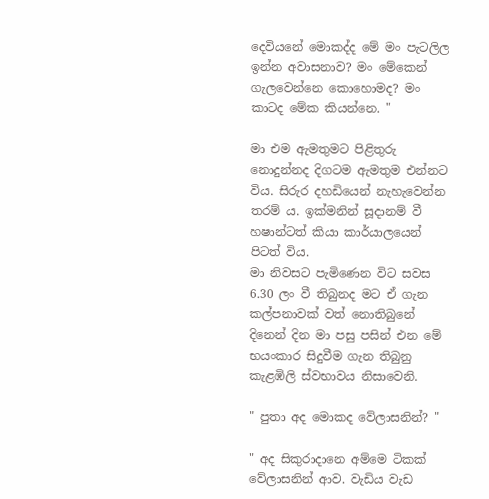දෙවියනේ මොකද්ද මේ මං පැටලිල ඉන්න අවාසනාව? මං මේකෙන් ගැලවෙන්නෙ කොහොමද? මං කාටද මේක කියන්නෙ. "

මා එම ඇමතුමට පිළිතුරු නොදුන්නද දිගටම ඇමතුම එන්නට විය. සිරුර දහඩියෙන් නැහැවෙන්න තරම් ය. ඉක්මනින් සූදානම් වී හෂාන්ටත් කියා කාර්යාලයෙන් පිටත් විය.
මා නිවසට පැමිණෙන විට සවස 6.30 ලං වී තිබුනද මට ඒ ගැන කල්පනාවක් වත් නොතිබුනේ දිනෙන් දින මා පසු පසින් එන මේ භයංකාර සිදුවීම ගැන තිබුනු කැළඹිලි ස්වභාවය නිසාවෙනි.

" පුතා අද මොකද වේලාසනින්? "

" අද සිකුරාදානෙ අම්මෙ ටිකක් වේලාසනින් ආව. වැඩිය වැඩ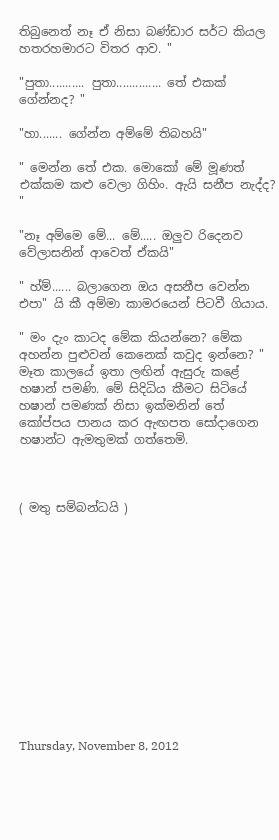තිබුනෙත් නෑ ඒ නිසා බණ්ඩාර සර්ට කියල හතරහමාරට විතර ආව. "

"පුතා........... පුතා.............. තේ එකක් ගේන්නද? "

"හා....... ගේන්න අම්මේ තිබහයි"

" මෙන්න තේ එක. මොකෝ මේ මූණත් එක්කම කළු වෙලා ගිහිං. ඇයි සනීප නැද්ද? "

"නෑ අම්මෙ මේ... මේ..... ඔලුව රිදෙනව වේලාසනින් ආවෙත් ඒකයි"

" හ්ම්...... බලාගෙන ඔය අසනීප වෙන්න එපා" යි කී අම්මා කාමරයෙන් පිටවී ගියාය.

" මං දැං කාටද මේක කියන්නෙ? මේක අහන්න පුළුවන් කෙනෙක් කවුද ඉන්නෙ? " මෑත කාලයේ ඉතා ලඟින් ඇසුරු කළේ හෂාන් පමණි. මේ සිදිධිය කීමට සිටියේ හෂාන් පමණක් නිසා ඉක්මනින් තේ කෝප්පය පානය කර ඇඟපත සෝදාගෙන හෂාන්ට ඇමතුමක් ගත්තෙමි.



( මතු සම්බන්ධයි )













Thursday, November 8, 2012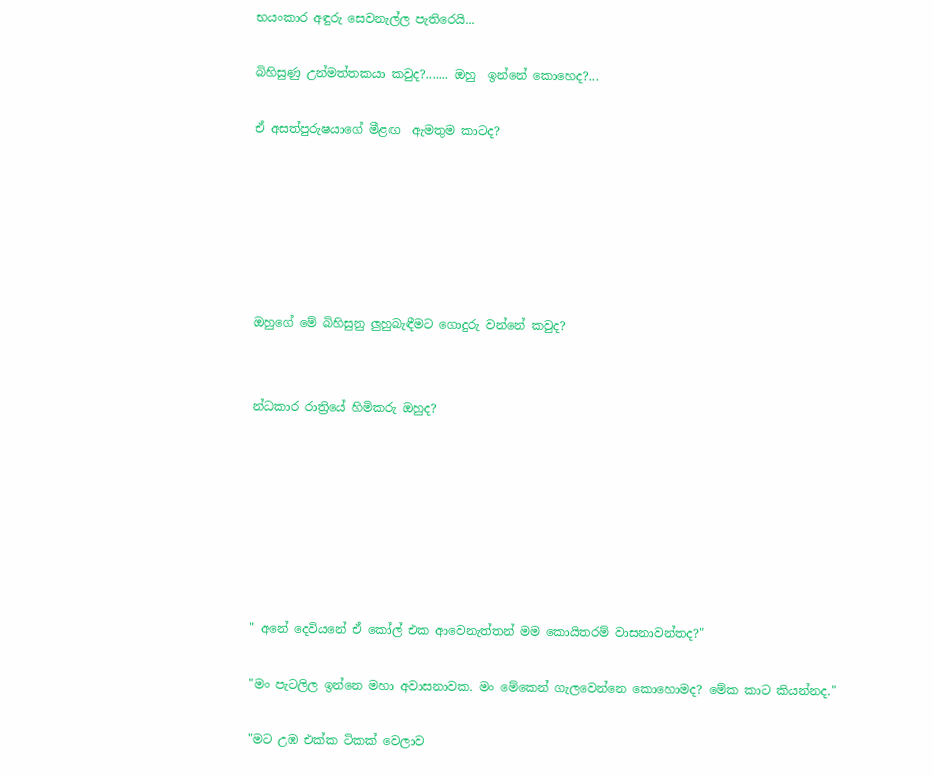භයංකාර අඳුරු සෙවනැල්ල පැතිරෙයි...

බිහිසුණු උන්මත්තකයා කවුද?....... ඔහු  ඉන්නේ කොහෙද?...

ඒ අසත්පුරුෂයාගේ මීළඟ  ඇමතුම කාටද?






ඔහුගේ මේ බිහිසුනු ලුහුබැඳීමට ගොදුරු වන්නේ කවුද?


න්ධකාර රාත්‍රියේ හිමිකරු ඔහුද?







" අනේ දෙවියනේ ඒ කෝල් එක ආවෙනැත්තන් මම කොයිතරම් වාසනාවන්තද?"

"මං පැටලිල ඉන්නෙ මහා අවාසනාවක. මං මේකෙන් ගැලවෙන්නෙ කොහොමද? මේක කාට කියන්නද."

"මට උඹ එක්ක ටිකක් වෙලාව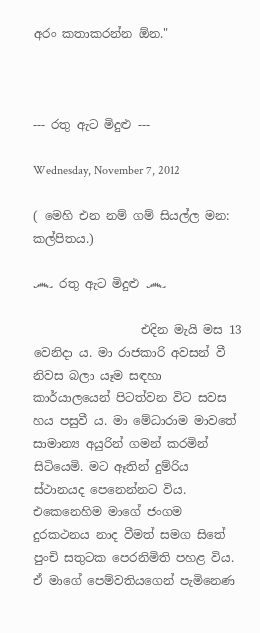අරං කතාකරන්න ඕන."



--- රතු ඇට මිදුළු ---

Wednesday, November 7, 2012

( මෙහි එන නම් ගම් සියල්ල මන: කල්පිතය.)

෴ රතු ඇට මිදුළු ෴

                  එදින මැයි මස 13 වෙනිදා ය. මා රාජකාරි අවසන් වී නිවස බලා යෑම ස‍ඳහා කාර්යාලයෙන් පිටත්වන විට සවස හය පසුවී ය. මා මේධාරාම මාවතේ සාමාන්‍ය අයුරින් ගමන් කරමින් සිටියෙමි. මට ඈතින් දුම්රිය ස්ථානයද පෙනෙන්නට විය. එකෙනෙහිම මාගේ ජංගම දුරකථනය නාද වීමත් සමග සිතේ පුංචි සතුටක පෙරනිමිති පහළ විය. ඒ මාගේ පෙම්වතියගෙන් පැමිනෙණ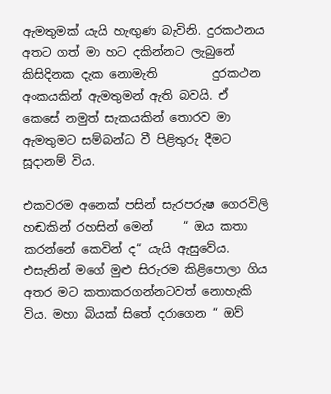ඇමතුමක් යැයි හැඟුණ බැවිනි. දුරකථනය අතට ගත් මා හට දකින්නට ලැබුනේ කිසිදිනක දැක නොමැති         දුරකථන අංකයකින් ඇමතුමන් ඇති බවයි. ඒ කෙසේ නමුත් සැකයකින් තොරව මා ඇමතුමට සම්බන්ධ වී පිළිතුරු දීමට සූදානම් විය.

එකවරම අනෙක් පසින් සැරපරුෂ ගෙරවිලි හඬකින් රහසින් මෙන්     “ ඔය කතා කරන්නේ කෙවින් ද“ යැයි ඇසුවේය. එසැනින් මගේ මුළු සිරුරම කිළිපොලා ගිය අතර මට කතාකරගන්නටවත් නොහැකි විය. මහා බියක් සිතේ දරාගෙන “ ඔව්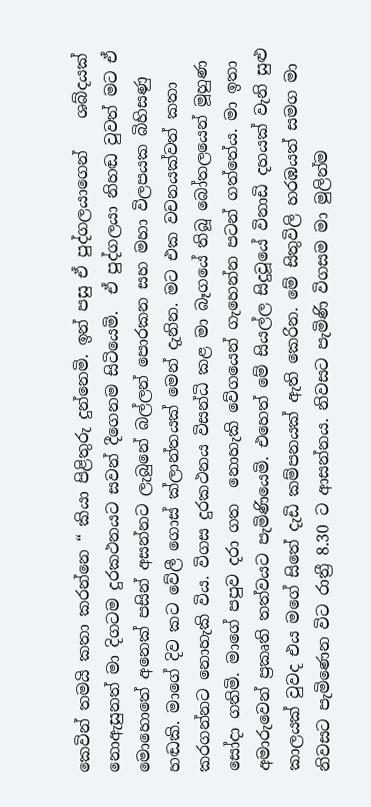කෙවින් තමයි කතා කරන්නෙ “ කියා පිළිතුරු දුන්නෙමි. ඉන් පසු ඒ පුද්ගලයාගෙන්    ශබ්දයක් නොඇසුනත් මා දිගටම දුරකථනයට සවන් දීගෙනම සිටියෙමි.  ඒ පුද්ගලයා නිහඬ වුවත් මට ඒ මොහොතේ අනෙක් පසින් අසන්නට ලැබුනේ බල්ලන් පොරකන සහ මහා විලපයක බිහිසණු හඬකි. මාගේ දිව කට වේලී ගොස් ක්ලාන්තයක් මෙන් දැනින. මට එක වචනයක්වත් කතා කරගන්නට නොහැකි විය. විගස දුරකථනය විසන්ධි කළ මා බෑගයේ තිබූ බෝතලයෙන් මූහුණ සෝදා ගතිමි. මාගේ පපුව දරා ගත  නොහැකි වේගයෙන් ගැහෙන්න පටන් ගත්තේය. මා ඉතා අමාරුවෙන් ප්‍රකෘති තත්වයට පැමිණියෙමි. එහෙත් මේ සියල්ල සිදුවූයේ විනාඩි දහයක් වැනි සුළු කාලයක් වුවද එය මගේ සිතේ දැඩි කම්පනයක් ඇති කෙරින. මේ සිතුවිලි හරඹයත් සමග මා නිවසට පැමිණෙන විට රාත්‍රී 8.30 ට ආසන්නය. නිවසට පැමිණි විගසම මා මුලින්ම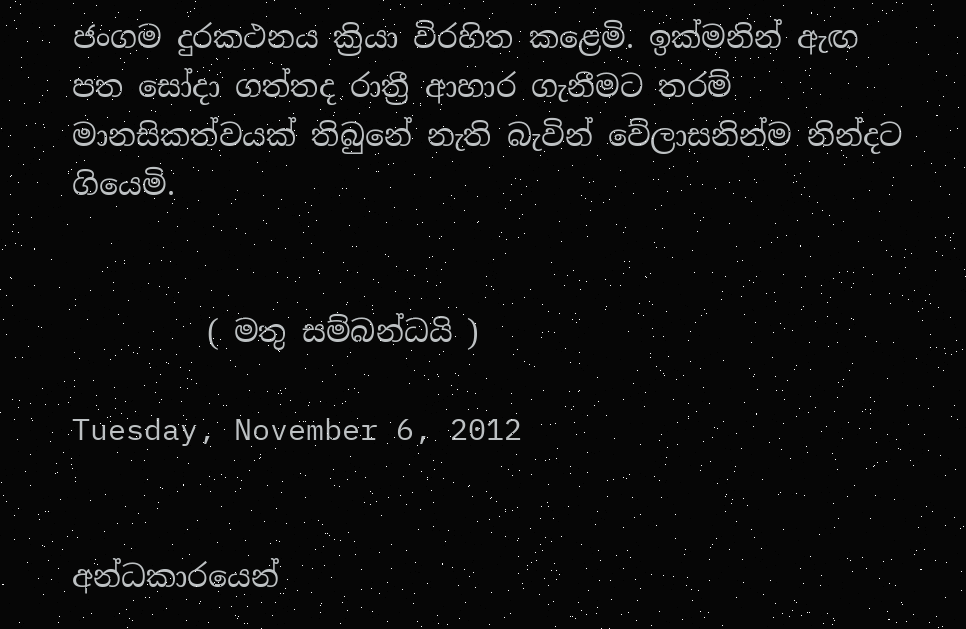ජංගම දුරකථනය ක්‍රියා විරහිත කළෙමි. ඉක්මනින් ඇඟ පත සෝදා ගත්තද රාත්‍රී ආහාර ගැනීමට තරම් මානසිකත්වයක් තිබුනේ නැති බැවින් වේලාසනින්ම නින්දට ගියෙමි.


         ( මතු සම්බන්ධයි )

Tuesday, November 6, 2012


අන්ධකාරයෙන්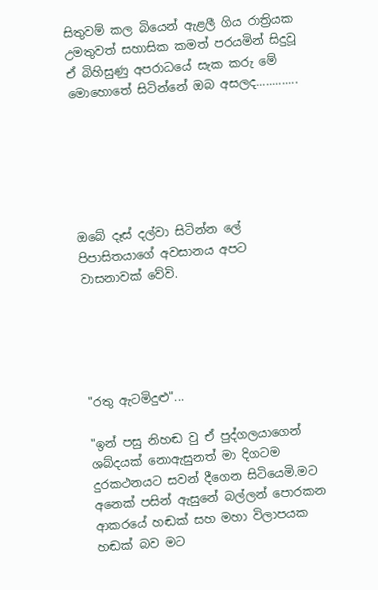සිතුවම් කල බියෙන් ඇළලී ගිය රාත්‍රියක උමතුවත් සහාසික කමත් පරයමින් සිදුවූ ඒ බිහිසුණු අපරාධයේ සැක කරු මේ මොහොතේ සිටින්නේ ඔබ අසලද.............






ඔබේ දෑස් දල්වා සිටින්න ලේ පිපාසිතයාගේ අවසානය අපට වාසනාවක් වේවි.





"රතු ඇටමිදුළු"...

"ඉන් පසු නිහඬ වු ඒ පුද්ගලයාගෙන් ශබ්දයක් නොඇසුනත් මා දිගටම දුරකථනයට සවන් දීගෙන සිටියෙමි.මට අනෙක් පසින් ඇසුනේ බල්ලන් පොරකන ආකරයේ හඬක් සහ මහා විලාපයක හඬක් බව මට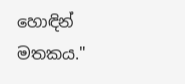හොඳින් මතකය."